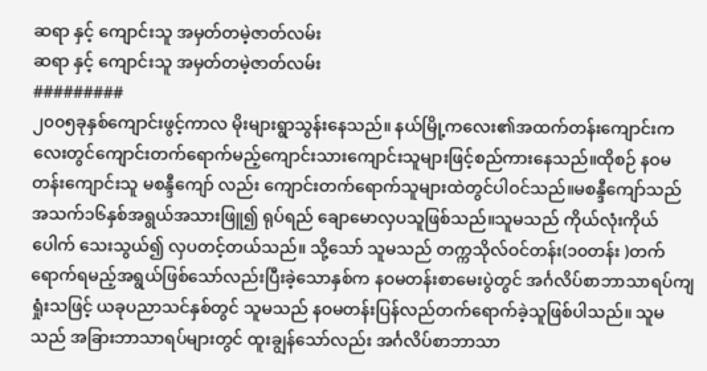ဆရာ နှင့် ကျောင်းသူ အမှတ်တမဲ့ဇာတ်လမ်း
ဆရာ နှင့် ကျောင်းသူ အမှတ်တမဲ့ဇာတ်လမ်း
#########
၂၀၀၅ခုနှစ်ကျောင်းဖွင့်ကာလ မိုးများရွာသွန်းနေသည်။ နယ်မြို့ကလေး၏အထက်တန်းကျောင်းကလေးတွင်ကျောင်းတက်ရောက်မည့်ကျောင်းသားကျောင်းသူများဖြင့်စည်ကားနေသည်။ထိုစဉ် နဝမတန်းကျောင်းသူ မစန္ဒီကျော် လည်း ကျောင်းတက်ရောက်သူများထဲတွင်ပါဝင်သည်။မစန္ဒီကျော်သည် အသက်၁၆နှစ်အရွယ်အသားဖြူ၍ ရုပ်ရည် ချောမောလှပသူဖြစ်သည်။သူမသည် ကိုယ်လုံးကိုယ်ပေါက် သေးသွယ်၍ လှပတင့်တယ်သည်။ သို့သော် သူမသည် တက္ကသိုလ်ဝင်တန်း(၁၀တန်း )တက်ရောက်ရမည့်အရွယ်ဖြစ်သော်လည်းပြီးခဲ့သောနှစ်က နဝမတန်းစာမေးပွဲတွင် အင်္ဂလိပ်စာဘာသာရပ်ကျရှုံးသဖြင့် ယခုပညာသင်နှစ်တွင် သူမသည် နဝမတန်းပြန်လည်တက်ရောက်ခဲ့သူဖြစ်ပါသည်။ သူမသည် အခြားဘာသာရပ်များတွင် ထူးချွန်သော်လည်း အင်္ဂလိပ်စာဘာသာ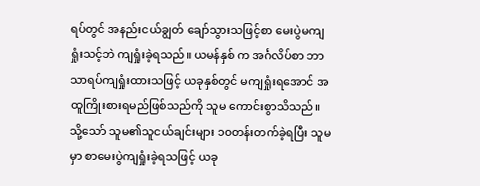ရပ်တွင် အနည်းငယ်ချွတ် ချော်သွားသဖြင့်စာ မေးပွဲမကျရှုံးသင့်ဘဲ ကျရှုံးခဲ့ရသည်။ ယမန်နှစ် က အင်္ဂလိပ်စာ ဘာသာရပ်ကျရှုံးထားသဖြင့် ယခုနှစ်တွင် မကျရှုံးရအောင် အထူကြိုးစားရမည်ဖြစ်သည်ကို သူမ ကောင်းစွာသိသည်။
သို့သော် သူမ၏သူငယ်ချင်းများ ၁၀တန်းတက်ခဲ့ရပြီး သူမမှာ စာမေးပွဲကျရှုံးခဲ့ရသဖြင့် ယခု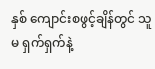နှစ် ကျောင်းစဖွင့်ချိန်တွင် သူမ ရှက်ရှက်နဲ့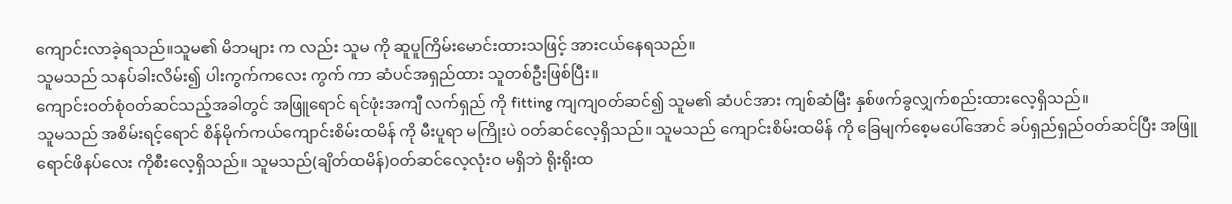ကျောင်းလာခဲ့ရသည်။သူမ၏ မိဘများ က လည်း သူမ ကို ဆူပူကြိမ်းမောင်းထားသဖြင့် အားငယ်နေရသည်။
သူမသည် သနပ်ခါးလိမ်း၍ ပါးကွက်ကလေး ကွက် ကာ ဆံပင်အရှည်ထား သူတစ်ဦးဖြစ်ပြီး။
ကျောင်းဝတ်စုံဝတ်ဆင်သည့်အခါတွင် အဖြူရောင် ရင်ဖုံးအကျီ လက်ရှည် ကို fitting ကျကျဝတ်ဆင်၍ သူမ၏ ဆံပင်အား ကျစ်ဆံမြီး နှစ်ဖက်ခွလျှက်စည်းထားလေ့ရှိသည်။
သူမသည် အစိမ်းရင့်ရောင် စိန်မိုက်ကယ်ကျောင်းစိမ်းထမိန် ကို မီးပူရာ မကြိုးပဲ ဝတ်ဆင်လေ့ရှိသည်။ သူမသည် ကျောင်းစိမ်းထမိန် ကို ခြေမျက်စေ့မပေါ်အောင် ခပ်ရှည်ရှည်ဝတ်ဆင်ပြီး အဖြူရောင်ဖိနပ်လေး ကိုစီးလေ့ရှိသည်။ သူမသည်(ချိတ်ထမိန်)ဝတ်ဆင်လေ့လုံးဝ မရှိဘဲ ရိုးရိုးထ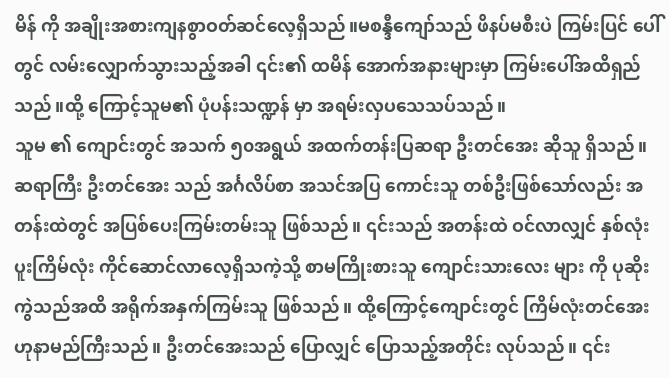မိန် ကို အချိုးအစားကျနစွာဝတ်ဆင်လေ့ရှိသည်။မစန္ဒီကျော်သည် ဖိနပ်မစီးပဲ ကြမ်းပြင် ပေါ်တွင် လမ်းလျှောက်သွားသည့်အခါ ၎င်း၏ ထမိန် အောက်အနားများမှာ ကြမ်းပေါ်အထိရှည်သည်။ထို့ ကြောင့်သူမ၏ ပုံပန်းသဏ္ဍန် မှာ အရမ်းလှပသေသပ်သည်။
သူမ ၏ ကျောင်းတွင် အသက် ၅၀အရွယ် အထက်တန်းပြဆရာ ဦးတင်အေး ဆိုသူ ရှိသည်။ ဆရာကြီး ဦးတင်အေး သည် အင်္ဂလိပ်စာ အသင်အပြ ကောင်းသူ တစ်ဦးဖြစ်သော်လည်း အတန်းထဲတွင် အပြစ်ပေးကြမ်းတမ်းသူ ဖြစ်သည်။ ၎င်းသည် အတန်းထဲ ဝင်လာလျှင် နှစ်လုံးပူးကြိမ်လုံး ကိုင်ဆောင်လာလေ့ရှိသကဲ့သို့ စာမကြိုးစားသူ ကျောင်းသားလေး များ ကို ပုဆိုးကွဲသည်အထိ အရိုက်အနှက်ကြမ်းသူ ဖြစ်သည်။ ထို့ကြောင့်ကျောင်းတွင် ကြိမ်လုံးတင်အေးဟုနာမည်ကြီးသည်။ ဦးတင်အေးသည် ပြောလျှင် ပြောသည့်အတိုင်း လုပ်သည်။ ၎င်း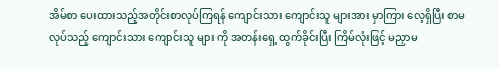အိမ်စာ ပေးထားသည့်အတိုင်းစာလုပ်ကြရန် ကျောင်းသား ကျောင်းသူ များအား မှာကြား လေ့ရှိပြီး စာမလုပ်သည့် ကျောင်းသား ကျောင်းသူ များ ကို အတန်းရှေ့ ထွက်ခိုင်းပြီး ကြိမ်လုံးဖြင့် မညှာမ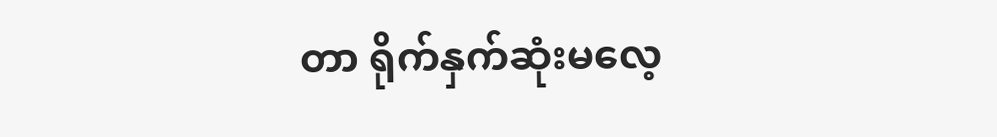တာ ရိုက်နှက်ဆုံးမလေ့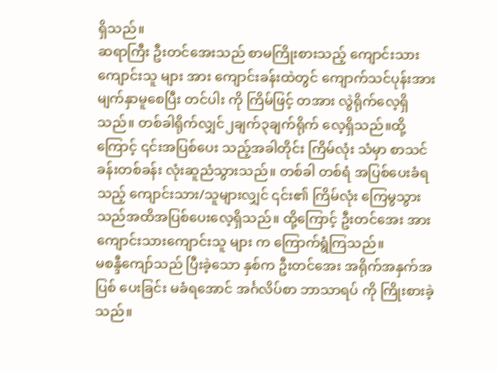ရှိသည်။
ဆရာကြီး ဦးတင်အေးသည် စာမကြိုးစားသည့် ကျောင်းသားကျောင်းသူ များ အား ကျောင်းခန်းထဲတွင် ကျောက်သင်ပုန်းအား မျက်နှာမူစေပြီး တင်ပါး ကို ကြိမ်ဖြင့် တအား လွဲရိုက်လေ့ရှိသည်။ တစ်ခါရိုက်လျှင်၂ချက်၃ချက်ရိုက် လေ့ရှိသည်။ထို့ ကြောင့် ၎င်းအပြစ်ပေး သည့်အခါတိုင်း ကြိမ်လုံး သံမှာ စာသင်ခန်းတစ်ခန်း လုံးဆူညံသွားသည်။ တစ်ခါ တစ်ရံ အပြစ်ပေးခံရသည့် ကျောင်းသား/သူများလျှင် ၎င်း၏ ကြိမ်လုံး ကြေမွသွားသည်အထိအပြစ်ပေးလေ့ရှိသည်။ ထို့ကြောင့် ဦးတင်အေး အား ကျောင်းသားကျောင်းသူ များ က ကြောက်ရွံကြသည်။
မစန္ဒီကျော်သည် ပြီးခဲ့သော နှစ်က ဦးတင်အေး အရိုက်အနှက်အပြစ် ပေးခြင်း မခံရအောင် အင်္ဂလိပ်စာ ဘာသာရပ် ကို ကြိုးစားခဲ့သည်။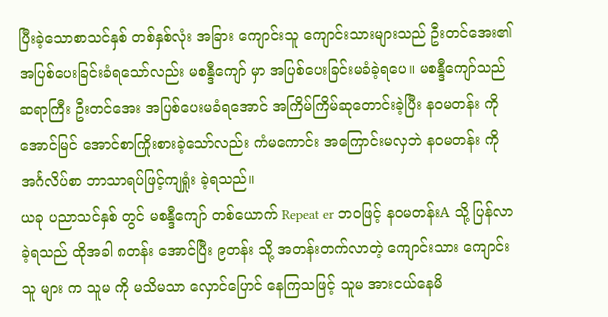ပြီးခဲ့သောစာသင်နှစ် တစ်နှစ်လုံး အခြား ကျောင်းသူ ကျောင်းသားများသည် ဦးတင်အေး၏ အပြစ်ပေးခြင်းခံရသော်လည်း မစန္ဒီကျော် မှာ အပြစ်ပေးခြင်းမခံခဲ့ရပေ။ မစန္ဒီကျော်သည် ဆရာကြီး ဦးတင်အေး အပြစ်ပေးမခံရအောင် အကြိမ်ကြိမ်ဆုတောင်းခဲ့ပြီး နဝမတန်း ကို အောင်မြင် အောင်စာကြိုးစားခဲ့သော်လည်း ကံမကောင်း အကြောင်းမလှဘဲ နဝမတန်း ကို အင်္ဂလိပ်စာ ဘာသာရပ်ဖြင့်ကျရှုံး ခဲ့ရသည်။
ယခု ပညာသင်နှစ် တွင် မစန္ဒီကျော် တစ်ယောက် Repeat er ဘဝဖြင့် နဝမတန်းA သို့ ပြန်လာခဲ့ရသည် ထိုအခါ ၈တန်း အောင်ပြီး ၉တန်း သို့ အတန်းတက်လာတဲ့ ကျောင်းသား ကျောင်းသူ များ က သူမ ကို မသိမသာ လှောင်ပြောင် နေကြသဖြင့် သူမ အားငယ်နေမိ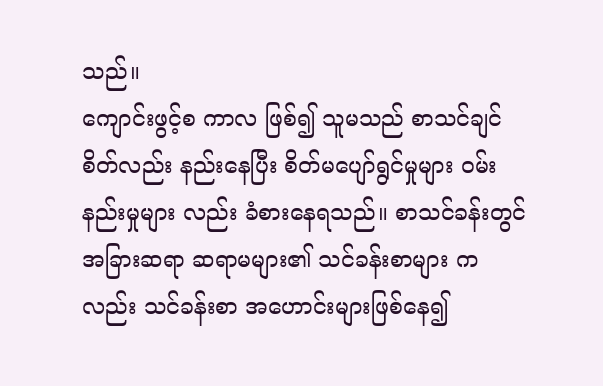သည်။
ကျောင်းဖွင့်စ ကာလ ဖြစ်၍ သူမသည် စာသင်ချင်စိတ်လည်း နည်းနေပြီး စိတ်မပျော်ရွင်မှုများ ဝမ်းနည်းမှုများ လည်း ခံစားနေရသည်။ စာသင်ခန်းတွင် အခြားဆရာ ဆရာမများ၏ သင်ခန်းစာများ ကလည်း သင်ခန်းစာ အဟောင်းများဖြစ်နေ၍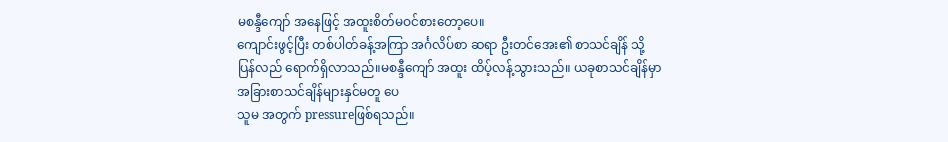မစန္ဒီကျော် အနေဖြင့် အထူးစိတ်မဝင်စားတော့ပေ။
ကျောင်းဖွင့်ပြီး တစ်ပါတ်ခန့်အကြာ အင်္ဂလိပ်စာ ဆရာ ဦးတင်အေး၏ စာသင်ချိန် သို့ ပြန်လည် ရောက်ရှိလာသည်။မစန္ဒီကျော် အထူး ထိပ့်လန့်သွားသည်။ ယခုစာသင်ချိန်မှာ အခြားစာသင်ချိန်များနှင်မတူ ပေ
သူမ အတွက် pressureဖြစ်ရသည်။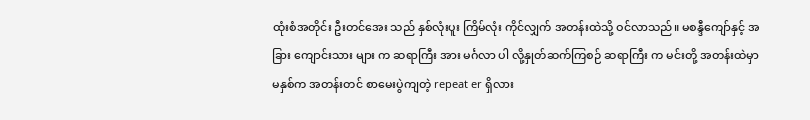ထုံးစံအတိုင်း ဦးတင်အေး သည် နှစ်လုံးပူး ကြိမ်လုံး ကိုင်လျှက် အတန်းထဲသို့ ဝင်လာသည်။ မစန္ဒီကျော်နှင့် အခြား ကျောင်းသား များ က ဆရာကြီး အား မင်္ဂလာ ပါ လို့နှုတ်ဆက်ကြစဉ် ဆရာကြီး က မင်းတို့ အတန်းထဲမှာ မနှစ်က အတန်းတင် စာမေးပွဲကျတဲ့ repeat er ရှိလား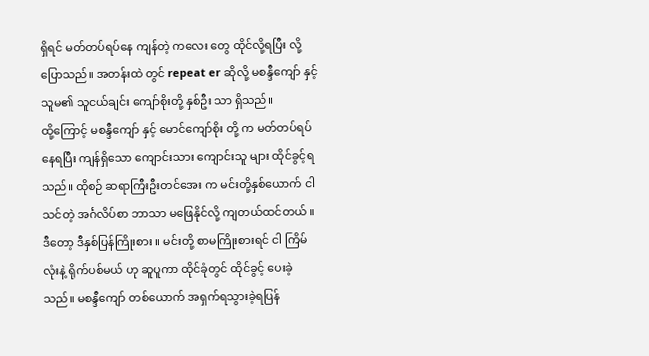ရှိရင် မတ်တပ်ရပ်နေ ကျန်တဲ့ ကလေး တွေ ထိုင်လို့ရပြီး လို့ပြောသည်။ အတန်းထဲ တွင် repeat er ဆိုလို့ မစန္ဒီကျော် နှင့် သူမ၏ သူငယ်ချင်း ကျော်စိုးတို့ နှစ်ဦး သာ ရှိသည်။
ထို့ကြောင့် မစန္ဒီကျော် နှင့် မောင်ကျော်စိုး တို့ က မတ်တပ်ရပ်နေရပြီး ကျန်ရှိသော ကျောင်းသား ကျောင်းသူ များ ထိုင်ခွင့်ရသည်။ ထိုစဉ် ဆရာကြီးဦးတင်အေး က မင်းတို့နှစ်ယောက် ငါသင်တဲ့ အင်္ဂလိပ်စာ ဘာသာ မဖြေနိုင်လို့ ကျတယ်ထင်တယ် ။ ဒီတော့ ဒီနှစ်ပြန်ကြိုးစား ။ မင်းတို့ စာမကြိုးစားရင် ငါ ကြိမ်လုံးနဲ့ ရိုက်ပစ်မယ် ဟု ဆူပူကာ ထိုင်ခုံတွင် ထိုင်ခွင့် ပေးခဲ့သည်။ မစန္ဒီကျော် တစ်ယောက် အရှက်ရသွားခဲ့ရပြန်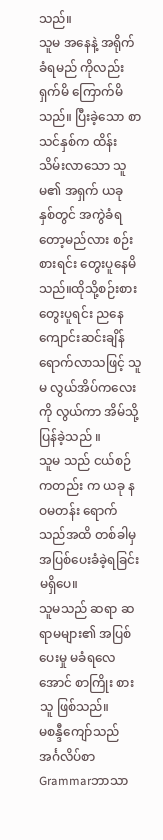သည်။
သူမ အနေနဲ့ အရိုက်ခံရမည် ကိုလည်း
ရှက်မိ ကြောက်မိသည်။ ပြီးခဲ့သော စာသင်နှစ်က ထိန်းသိမ်းလာသော သူမ၏ အရှက် ယခု နှစ်တွင် အကွဲခံရတော့မည်လား စဉ်းစားရင်း တွေးပူနေမိသည်။ထိုသို့စဉ်းစား တွေးပူရင်း ညနေကျောင်းဆင်းချိန်ရောက်လာသဖြင့် သူမ လွယ်အိပ်ကလေး ကို လွယ်ကာ အိမ်သို့ပြန်ခဲ့သည် ။
သူမ သည် ငယ်စဉ် ကတည်း က ယခု နဝမတန်း ရောက်သည်အထိ တစ်ခါမှ အပြစ်ပေးခံခဲ့ရခြင်းမရှိပေ။
သူမသည် ဆရာ ဆရာမများ၏ အပြစ်ပေးမှု မခံရလေအောင် စာကြိုး စားသူ ဖြစ်သည်။
မစန္ဒီကျော်သည် အင်္ဂလိပ်စာ Grammarဘာသာ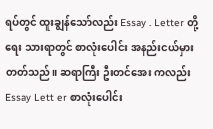ရပ်တွင် ထူးချွန်သော်လည်း Essay . Letter တို့ရေး သားရာတွင် စာလုံးပေါင်း အနည်းငယ်မှားတတ်သည်။ ဆရာကြီး ဦးတင်အေး ကလည်း Essay Lett er စာလုံးပေါင်း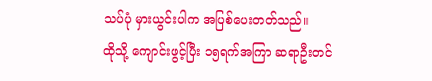သပ်ပုံ မှားယွင်းပါက အပြစ်ပေးတတ်သည်။
ထိုသို့ ကျောင်းဖွင့်ပြီး ၁၅ရက်အကြာ ဆရာဦးတင်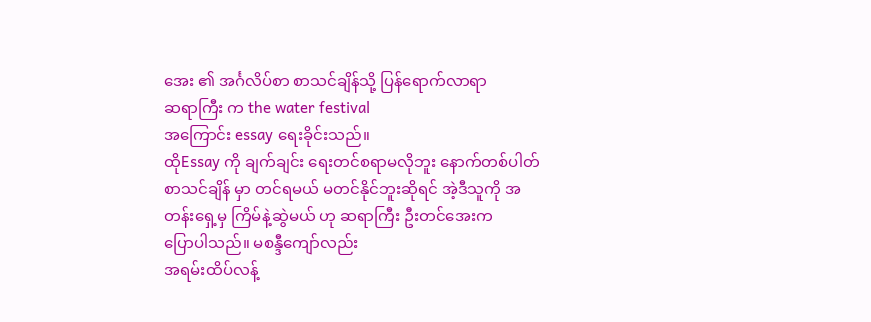အေး ၏ အင်္ဂလိပ်စာ စာသင်ချိန်သို့ ပြန်ရောက်လာရာ
ဆရာကြီး က the water festival
အကြောင်း essay ရေးခိုင်းသည်။
ထိုEssay ကို ချက်ချင်း ရေးတင်စရာမလိုဘူး နောက်တစ်ပါတ် စာသင်ချိန် မှာ တင်ရမယ် မတင်နိုင်ဘူးဆိုရင် အဲ့ဒီသူကို အတန်းရှေ့မှ ကြိမ်နဲ့ဆွဲမယ် ဟု ဆရာကြီး ဦးတင်အေးက
ပြောပါသည်။ မစန္ဒီကျော်လည်း
အရမ်းထိပ်လန့်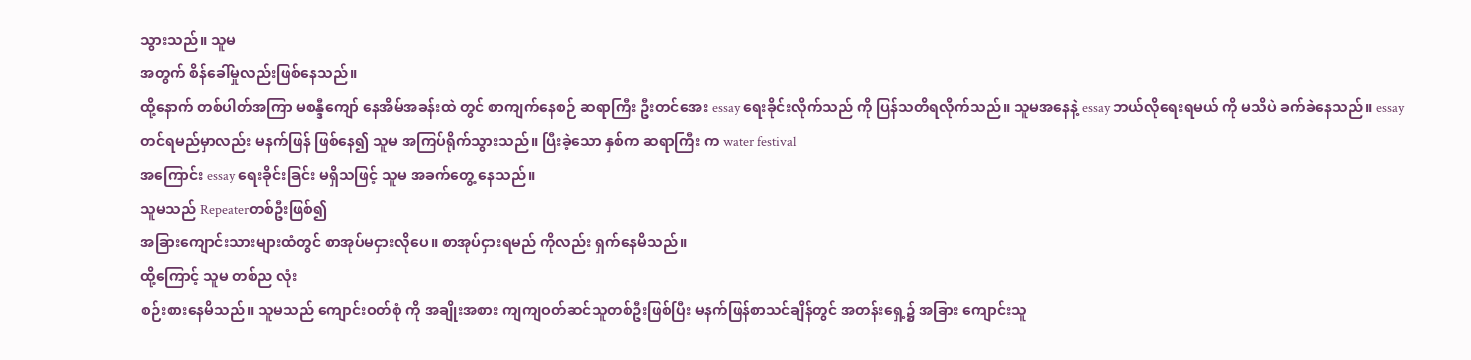သွားသည်။ သူမ
အတွက် စိန်ခေါ်မှုလည်းဖြစ်နေသည်။
ထို့နောက် တစ်ပါတ်အကြာ မစန္ဒီကျော် နေအိမ်အခန်းထဲ တွင် စာကျက်နေစဉ် ဆရာကြီး ဦးတင်အေး essay ရေးခိုင်းလိုက်သည် ကို ပြန်သတိရလိုက်သည်။ သူမအနေနဲ့ essay ဘယ်လိုရေးရမယ် ကို မသိပဲ ခက်ခဲနေသည်။ essay တင်ရမည်မှာလည်း မနက်ဖြန် ဖြစ်နေ၍ သူမ အကြပ်ရိုက်သွားသည်။ ပြီးခဲ့သော နှစ်က ဆရာကြီး က water festival
အကြောင်း essay ရေးခိုင်းခြင်း မရှိသဖြင့် သူမ အခက်တွေ့ နေသည်။
သူမသည် Repeaterတစ်ဦးဖြစ်၍
အခြားကျောင်းသားများထံတွင် စာအုပ်မငှားလိုပေ။ စာအုပ်ငှားရမည် ကိုလည်း ရှက်နေမိသည်။
ထို့ကြောင့် သူမ တစ်ည လုံး
စဉ်းစားနေမိသည်။ သူမသည် ကျောင်းဝတ်စုံ ကို အချိုးအစား ကျကျဝတ်ဆင်သူတစ်ဦးဖြစ်ပြီး မနက်ဖြန်စာသင်ချိန်တွင် အတန်းရှေ့၌ အခြား ကျောင်းသူ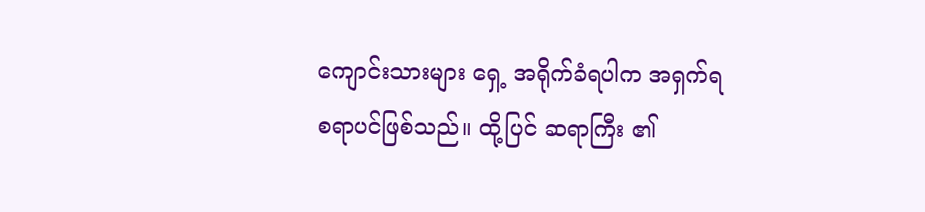ကျောင်းသားများ ရှေ့ အရိုက်ခံရပါက အရှက်ရစရာပင်ဖြစ်သည်။ ထို့ပြင် ဆရာကြီး ၏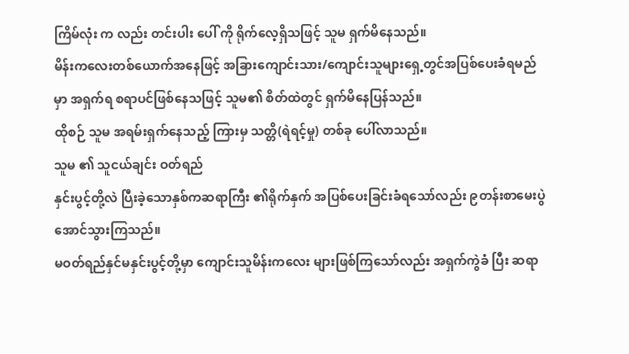ကြိမ်လုံး က လည်း တင်းပါး ပေါ် ကို ရိုက်လေ့ရှိသဖြင့် သူမ ရှက်မိနေသည်။
မိန်းကလေးတစ်ယောက်အနေဖြင့် အခြားကျောင်းသား/ကျောင်းသူများရှေ့တွင်အပြစ်ပေးခံရမည်မှာ အရှက်ရ စရာပင်ဖြစ်နေသဖြင့် သူမ၏ စိတ်ထဲတွင် ရှက်မိနေပြန်သည်။
ထိုစဉ် သူမ အရမ်းရှက်နေသည့် ကြားမှ သတ္တိ(ရဲရင့်မှု) တစ်ခု ပေါ်လာသည်။
သူမ ၏ သူငယ်ချင်း ဝတ်ရည်
နှင်းပွင့်တို့လဲ ပြီးခဲ့သောနှစ်ကဆရာကြီး ၏ရိုက်နှက် အပြစ်ပေးခြင်းခံရသော်လည်း ၉တန်းစာမေးပွဲ အောင်သွားကြသည်။
မဝတ်ရည်နှင်မနှင်းပွင့်တို့မှာ ကျောင်းသူမိန်းကလေး များဖြစ်ကြသော်လည်း အရှက်ကွဲခံ ပြီး ဆရာ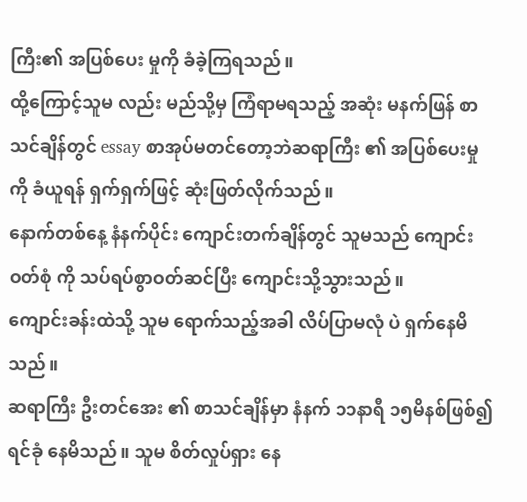ကြီး၏ အပြစ်ပေး မှုကို ခံခဲ့ကြရသည်။
ထို့ကြောင့်သူမ လည်း မည်သို့မှ ကြံရာမရသည့် အဆုံး မနက်ဖြန် စာသင်ချိန်တွင် essay စာအုပ်မတင်တော့ဘဲဆရာကြီး ၏ အပြစ်ပေးမှုကို ခံယူရန် ရှက်ရှက်ဖြင့် ဆုံးဖြတ်လိုက်သည်။
နောက်တစ်နေ့ နံနက်ပိုင်း ကျောင်းတက်ချိန်တွင် သူမသည် ကျောင်းဝတ်စုံ ကို သပ်ရပ်စွာဝတ်ဆင်ပြီး ကျောင်းသို့သွားသည်။
ကျောင်းခန်းထဲသို့ သူမ ရောက်သည့်အခါ လိပ်ပြာမလုံ ပဲ ရှက်နေမိသည်။
ဆရာကြီး ဦးတင်အေး ၏ စာသင်ချိန်မှာ နံနက် ၁၁နာရီ ၁၅မိနစ်ဖြစ်၍ ရင်ခုံ နေမိသည်။ သူမ စိတ်လှုပ်ရှား နေ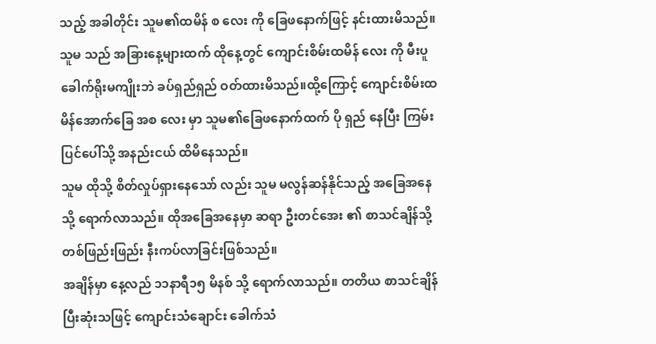သည့် အခါတိုင်း သူမ၏ထမိန် စ လေး ကို ခြေဖနောက်ဖြင့် နင်းထားမိသည်။ သူမ သည် အခြားနေ့များထက် ထိုနေ့တွင် ကျောင်းစိမ်းထမိန် လေး ကို မီးပူခေါက်ရိုးမကျိုးဘဲ ခပ်ရှည်ရှည် ဝတ်ထားမိသည်။ထို့ကြောင့် ကျောင်းစိမ်းထမိန်အောက်ခြေ အစ လေး မှာ သူမ၏ခြေဖနောက်ထက် ပို ရှည် နေပြီး ကြမ်းပြင်ပေါ်သို့ အနည်းငယ် ထိမိနေသည်။
သူမ ထိုသို့ စိတ်လှုပ်ရှားနေသော် လည်း သူမ မလွန်ဆန်နိုင်သည့် အခြေအနေသို့ ရောက်လာသည်။ ထိုအခြေအနေမှာ ဆရာ ဦးတင်အေး ၏ စာသင်ချိန်သို့ တစ်ဖြည်းဖြည်း နီးကပ်လာခြင်းဖြစ်သည်။
အချိန်မှာ နေ့လည် ၁၁နာရီ၁၅ မိနစ် သို့ ရောက်လာသည်။ တတိယ စာသင်ချိန်ပြီးဆုံးသဖြင့် ကျောင်းသံချောင်း ခေါက်သံ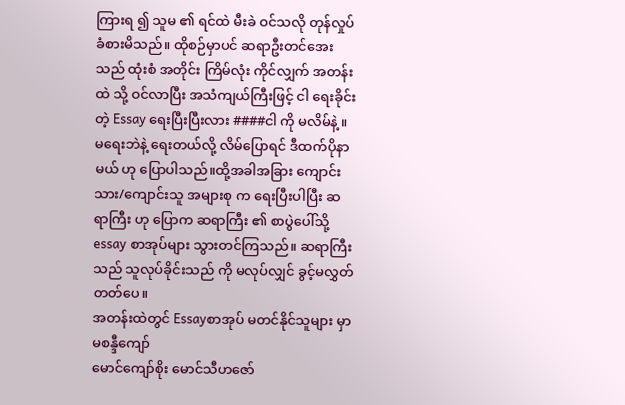ကြားရ ၍ သူမ ၏ ရင်ထဲ မီးခဲ ဝင်သလို တုန်လှုပ်ခံစားမိသည်။ ထိုစဉ်မှာပင် ဆရာဦးတင်အေးသည် ထုံးစံ အတိုင်း ကြိမ်လုံး ကိုင်လျှက် အတန်းထဲ သို့ ဝင်လာပြီး အသံကျယ်ကြီးဖြင့် ငါ ရေးခိုင်းတဲ့ Essay ရေးပြီးပြီးလား ####ငါ ကို မလိမ်နဲ့ ။ မရေးဘဲနဲ့ ရေးတယ်လို့ လိမ်ပြောရင် ဒီထက်ပိုနာမယ် ဟု ပြောပါသည်။ထို့အခါအခြား ကျောင်းသား/ကျောင်းသူ အများစု က ရေးပြီးပါပြီး ဆရာကြီး ဟု ပြောက ဆရာကြီး ၏ စာပွဲပေါ်သို့ essay စာအုပ်များ သွားတင်ကြသည်။ ဆရာကြီး သည် သူလုပ်ခိုင်းသည် ကို မလုပ်လျှင် ခွင့်မလွှတ်တတ်ပေ။
အတန်းထဲတွင် Essayစာအုပ် မတင်နိုင်သူများ မှာ မစန္ဒီကျော်
မောင်ကျော်စိုး မောင်သီဟဇော်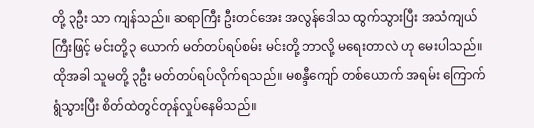တို့ ၃ဦး သာ ကျန်သည်။ ဆရာကြီး ဦးတင်အေး အလွန်ဒေါသ ထွက်သွားပြီး အသံကျယ်ကြီးဖြင့် မင်းတို့၃ ယောက် မတ်တပ်ရပ်စမ်း မင်းတို့ ဘာလို့ မရေးတာလဲ ဟု မေးပါသည်။
ထိုအခါ သူမတို့ ၃ဦး မတ်တပ်ရပ်လိုက်ရသည်။ မစန္ဒီကျော် တစ်ယောက် အရမ်း ကြောက်ရွံသွားပြီး စိတ်ထဲတွင်တုန်လှုပ်နေမိသည်။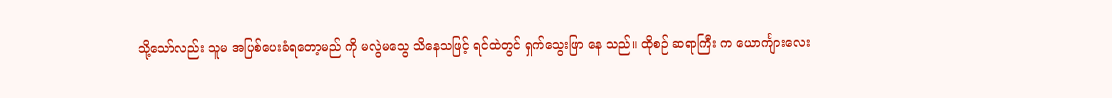သို့သော်လည်း သူမ အပြစ်ပေးခံရတော့မည် ကို မလွဲမသွေ သိနေသဖြင့် ရင်ထဲတွင် ရှက်သွေးဖြာ နေ သည်။ ထိုစဉ် ဆရာကြီး က ယောင်္ကျားလေး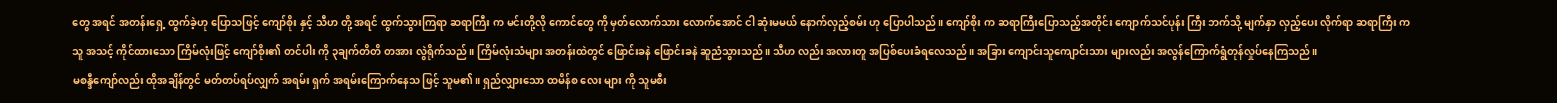တွေ အရင် အတန်းရှေ့ ထွက်ခဲ့ဟု ပြောသဖြင့် ကျော်စိုး နှင့် သီဟ တို့ အရင် ထွက်သွားကြရာ ဆရာကြီး က မင်းတို့လို ကောင်တွေ ကို မှတ်လောက်သား လောက်အောင် ငါ ဆုံးမမယ် နောက်လှည့်စမ်း ဟု ပြောပါသည်။ ကျော်စိုး က ဆရာကြီးပြောသည့်အတိုင်း ကျောက်သင်ပုန်း ကြီး ဘက်သို့ မျက်နှာ လှည့်ပေး လိုက်ရာ ဆရာကြီး က သူ အသင့် ကိုင်ထားသော ကြိမ်လုံးဖြင့် ကျော်စိုး၏ တင်ပါး ကို ၃ချက်တိတိ တအား လွဲရိုက်သည်။ ကြိမ်လုံးသံများ အတန်းထဲတွင် ဖြောင်းခနဲ ဖြောင်းခနဲ ဆူညံသွားသည်။ သီဟ လည်း အလားတူ အပြစ်ပေးခံရလေသည်။ အခြား ကျောင်းသူကျောင်းသား များလည်း အလွန်ကြောက်ရွံတုန်လှုပ်နေကြသည်။
မစန္ဒီကျော်လည်း ထိုအချိန်တွင် မတ်တပ်ရပ်လျှက် အရမ်း ရှက် အရမ်းကြောက်နေသ ဖြင့် သူမ၏။ ရှည်လျှားသော ထမိန်စ လေး များ ကို သူမစီး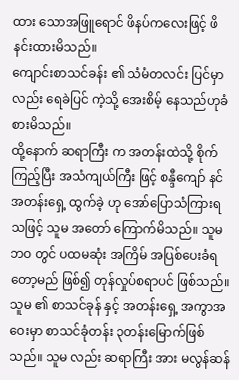ထား သောအဖြူရောင် ဖိနပ်ကလေးဖြင့် ဖိနင်းထားမိသည်။
ကျောင်းစာသင်ခန်း ၏ သံမံတလင်း ပြင်မှာလည်း ရေခဲပြင် ကဲ့သို့ အေးစိမ့် နေသည်ဟုခံစားမိသည်။
ထို့နောက် ဆရာကြီး က အတန်းထဲသို့ စိုက်ကြည့်ပြီး အသံကျယ်ကြီး ဖြင့် စန္ဒီကျော် နင် အတန်းရှေ့ ထွက်ခဲ့ ဟု အော်ပြောသံကြားရ သဖြင့် သူမ အတော် ကြောက်မိသည်။ သူမ ဘဝ တွင် ပထမဆုံး အကြိမ် အပြစ်ပေးခံရတော့မည် ဖြစ်၍ တုန်လှုပ်စရာပင် ဖြစ်သည်။ သူမ ၏ စာသင်ခုန် နှင့် အတန်းရှေ့ အကွာအဝေးမှာ စာသင်ခုံတန်း ၃တန်းမြောက်ဖြစ်သည်။ သူမ လည်း ဆရာကြီး အား မလွန်ဆန်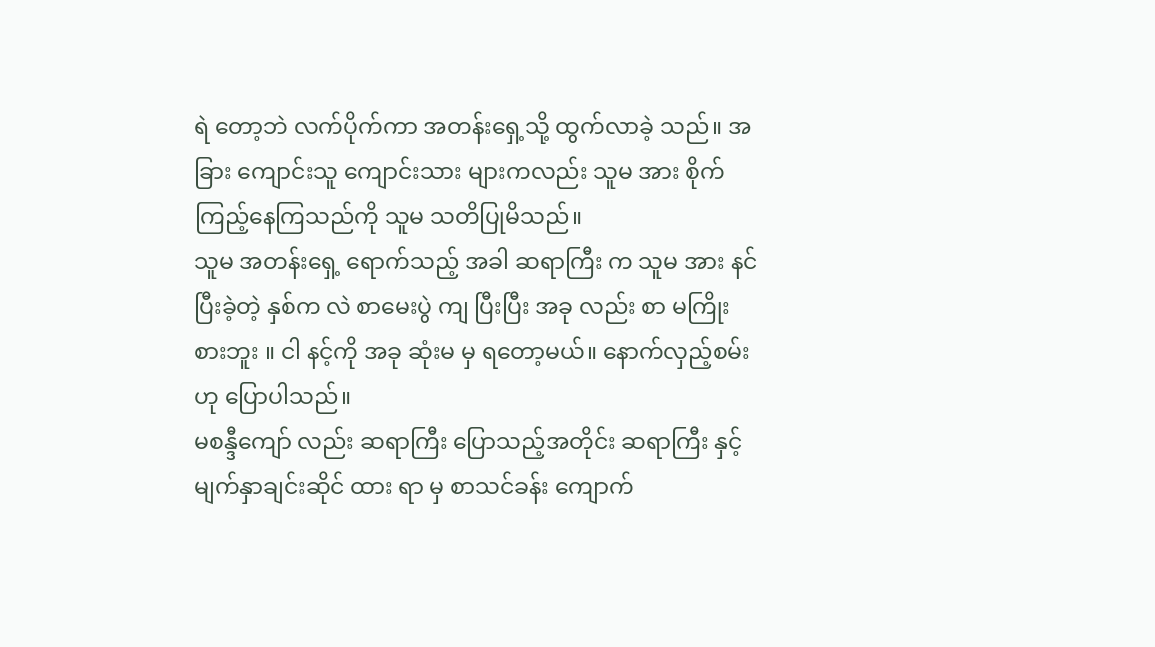ရဲ တော့ဘဲ လက်ပိုက်ကာ အတန်းရှေ့သို့ ထွက်လာခဲ့ သည်။ အခြား ကျောင်းသူ ကျောင်းသား များကလည်း သူမ အား စိုက်ကြည့်နေကြသည်ကို သူမ သတိပြုမိသည်။
သူမ အတန်းရှေ့ ရောက်သည့် အခါ ဆရာကြီး က သူမ အား နင် ပြီးခဲ့တဲ့ နှစ်က လဲ စာမေးပွဲ ကျ ပြီးပြီး အခု လည်း စာ မကြိုးစားဘူး ။ ငါ နင့်ကို အခု ဆုံးမ မှ ရတော့မယ်။ နောက်လှည့်စမ်း ဟု ပြောပါသည်။
မစန္ဒီကျော် လည်း ဆရာကြီး ပြောသည့်အတိုင်း ဆရာကြီး နှင့် မျက်နှာချင်းဆိုင် ထား ရာ မှ စာသင်ခန်း ကျောက်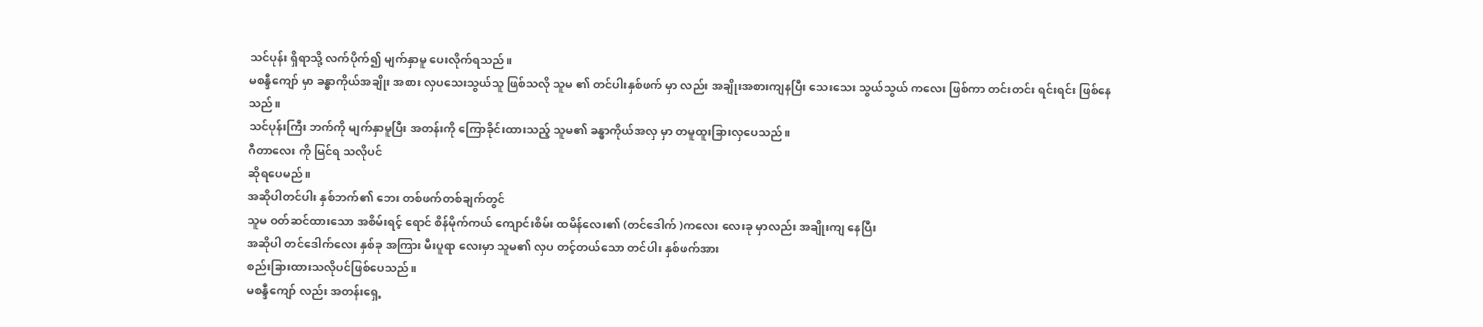သင်ပုန်း ရှိရာသို့ လက်ပိုက်၍ မျက်နှာမူ ပေးလိုက်ရသည်။
မစန္ဒီကျော် မှာ ခန္ဓာကိုယ်အချိုး အစား လှပသေးသွယ်သူ ဖြစ်သလို သူမ ၏ တင်ပါးနှစ်ဖက် မှာ လည်း အချိုးအစားကျနပြီး သေးသေး သွယ်သွယ် ကလေး ဖြစ်ကာ တင်းတင်း ရင်းရင်း ဖြစ်နေသည်။
သင်ပုန်းကြီး ဘက်ကို မျက်နှာမူပြီး အတန်းကို ကြောခိုင်းထားသည့် သူမ၏ ခန္ဓာကိုယ်အလှ မှာ တမူထူးခြားလှပေသည်။
ဂီတာလေး ကို မြင်ရ သလိုပင်
ဆိုရပေမည်။
အဆိုပါတင်ပါး နှစ်ဘက်၏ ဘေး တစ်ဖက်တစ်ချက်တွင်
သူမ ဝတ်ဆင်ထားသော အစိမ်းရင့် ရောင် စိန်မိုက်ကယ် ကျောင်းစိမ်း ထမိန်လေး၏ (တင်ဒေါက် )ကလေး လေးခု မှာလည်း အချိုးကျ နေပြီး
အဆိုပါ တင်ဒေါက်လေး နှစ်ခု အကြား မီးပူရာ လေးမှာ သူမ၏ လှပ တင့်တယ်သော တင်ပါး နှစ်ဖက်အား
စည်းခြားထားသလိုပင်ဖြစ်ပေသည်။
မစန္ဒီကျော် လည်း အတန်းရှေ့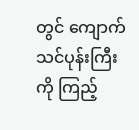တွင် ကျောက်သင်ပုန်းကြီး ကို ကြည့်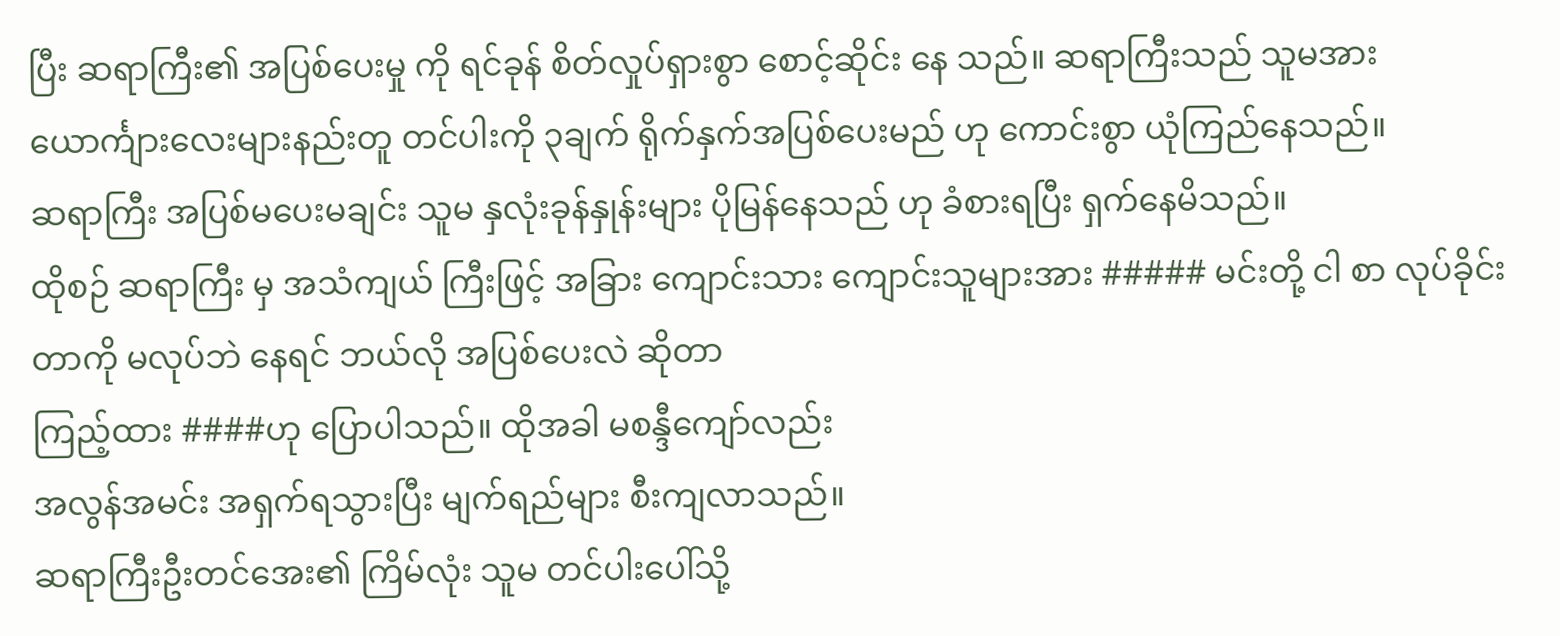ပြီး ဆရာကြီး၏ အပြစ်ပေးမှု ကို ရင်ခုန် စိတ်လှုပ်ရှားစွာ စောင့်ဆိုင်း နေ သည်။ ဆရာကြီးသည် သူမအား
ယောင်္ကျားလေးများနည်းတူ တင်ပါးကို ၃ချက် ရိုက်နှက်အပြစ်ပေးမည် ဟု ကောင်းစွာ ယုံကြည်နေသည်။
ဆရာကြီး အပြစ်မပေးမချင်း သူမ နှလုံးခုန်နှုန်းများ ပိုမြန်နေသည် ဟု ခံစားရပြီး ရှက်နေမိသည်။
ထိုစဉ် ဆရာကြီး မှ အသံကျယ် ကြီးဖြင့် အခြား ကျောင်းသား ကျောင်းသူများအား ##### မင်းတို့ ငါ စာ လုပ်ခိုင်းတာကို မလုပ်ဘဲ နေရင် ဘယ်လို အပြစ်ပေးလဲ ဆိုတာ
ကြည့်ထား ####ဟု ပြောပါသည်။ ထိုအခါ မစန္ဒီကျော်လည်း
အလွန်အမင်း အရှက်ရသွားပြီး မျက်ရည်များ စီးကျလာသည်။
ဆရာကြီးဦးတင်အေး၏ ကြိမ်လုံး သူမ တင်ပါးပေါ်သို့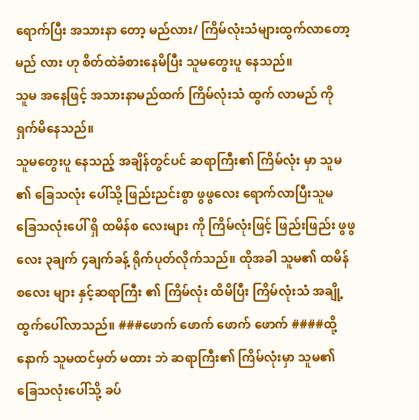ရောက်ပြီး အသားနာ တော့ မည်လား/ ကြိမ်လုံးသံများထွက်လာတော့မည် လား ဟု စိတ်ထဲခံစားနေမိပြီး သူမတွေးပူ နေသည်။
သူမ အနေဖြင့် အသားနာမည်ထက် ကြိမ်လုံးသံ ထွက် လာမည် ကို ရှက်မိနေသည်။
သူမတွေးပူ နေသည့် အချိန်တွင်ပင် ဆရာကြီး၏ ကြိမ်လုံး မှာ သူမ ၏ ခြေသလုံး ပေါ်သို့ ဖြည်းညင်းစွာ ဖွဖွလေး ရောက်လာပြီးသူမ ခြေသလုံးပေါ် ရှိ ထမိန်စ လေးများ ကို ကြိမ်လုံးဖြင့် ဖြည်းဖြည်း ဖွဖွလေး ၃ချက် ၄ချက်ခန့် ရိုက်ပုတ်လိုက်သည်။ ထိုအခါ သူမ၏ ထမိန်စလေး များ နှင့်ဆရာကြီး ၏ ကြိမ်လုံး ထိမိပြီး ကြိမ်လုံးသံ အချို့ ထွက်ပေါ်လာသည်။ ###ဖောက် ဖောက် ဖောက် ဖောက် ####ထို့နောက် သူမထင်မှတ် မထား ဘဲ ဆရာကြီး၏ ကြိမ်လုံးမှာ သူမ၏ ခြေသလုံးပေါ်သို့ ခပ်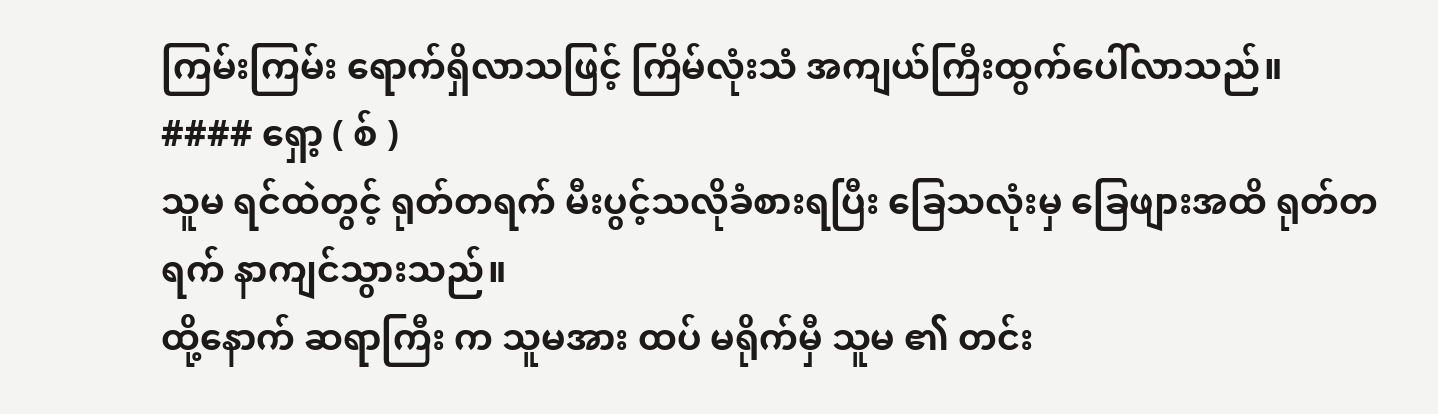ကြမ်းကြမ်း ရောက်ရှိလာသဖြင့် ကြိမ်လုံးသံ အကျယ်ကြီးထွက်ပေါ်လာသည်။
#### ရှော့ ( စ် )
သူမ ရင်ထဲတွင့် ရုတ်တရက် မီးပွင့်သလိုခံစားရပြီး ခြေသလုံးမှ ခြေဖျားအထိ ရုတ်တရက် နာကျင်သွားသည်။
ထို့နောက် ဆရာကြီး က သူမအား ထပ် မရိုက်မှီ သူမ ၏ တင်း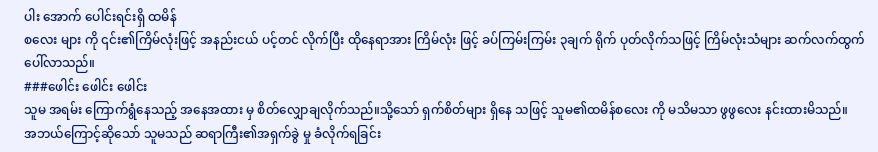ပါး အောက် ပေါင်းရင်းရှိ ထမိန်
စလေး များ ကို ၎င်း၏ကြိမ်လုံးဖြင့် အနည်းငယ် ပင့်တင် လိုက်ပြီး ထိုနေရာအား ကြိမ်လုံး ဖြင့် ခပ်ကြမ်းကြမ်း ၃ချက် ရိုက် ပုတ်လိုက်သဖြင့် ကြိမ်လုံးသံများ ဆက်လက်ထွက်ပေါ်လာသည်။
###ဖေါင်း ဖေါင်း ဖေါင်း
သူမ အရမ်း ကြောက်ရွံနေသည့် အနေအထား မှ စိတ်လျှောချလိုက်သည်။သို့သော် ရှက်စိတ်များ ရှိနေ သဖြင့် သူမ၏ထမိန်စလေး ကို မသိမသာ ဖွဖွလေး နင်းထားမိသည်။
အဘယ်ကြောင့်ဆိုသော် သူမသည် ဆရာကြီး၏အရှက်ခွဲ မှု ခံလိုက်ရခြင်း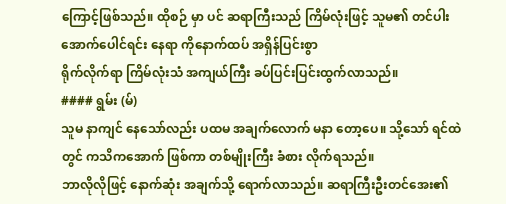ကြောင့်ဖြစ်သည်။ ထိုစဉ် မှာ ပင် ဆရာကြီးသည် ကြိမ်လုံးဖြင့် သူမ၏ တင်ပါးအောက်ပေါင်ရင်း နေရာ ကိုနောက်ထပ် အရှိန်ပြင်းစွာ
ရိုက်လိုက်ရာ ကြိမ်လုံးသံ အကျယ်ကြီး ခပ်ပြင်းပြင်းထွက်လာသည်။
#### ရွမ်း (မ်)
သူမ နာကျင် နေသော်လည်း ပထမ အချက်လောက် မနာ တော့ပေ။ သို့သော် ရင်ထဲ တွင် ကသိကအောက် ဖြစ်ကာ တစ်မျိုးကြီး ခံစား လိုက်ရသည်။
ဘာလိုလိုဖြင့် နောက်ဆုံး အချက်သို့ ရောက်လာသည်။ ဆရာကြီးဦးတင်အေး၏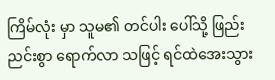ကြိမ်လုံး မှာ သူမ၏ တင်ပါး ပေါ်သို့ ဖြည်းညင်းစွာ ရောက်လာ သဖြင့် ရင်ထဲအေးသွား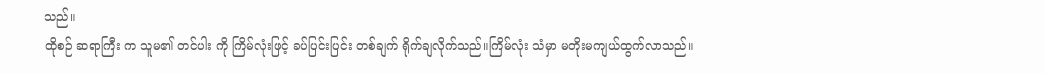သည်။
ထိုစဉ် ဆရာကြီး က သူမ၏ တင်ပါး ကို ကြိမ်လုံးဖြင့် ခပ်ပြင်းပြင်း တစ်ချက် ရိုက်ချလိုက်သည်။ကြိမ်လုံး သံမှာ မတိုးမကျယ်ထွက်လာသည်။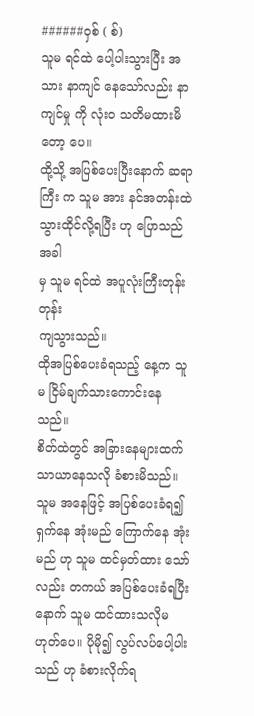######ဝှစ် ( စ်)
သူမ ရင်ထဲ ပေါ့ပါးသွားပြီး အသား နာကျင် နေသော်လည်း နာကျင်မှု ကို လုံးဝ သတိမထားမိတော့ ပေ။
ထို့သို့ အပြစ်ပေးပြီးနောက် ဆရာကြီး က သူမ အား နင်အတန်းထဲ သွားထိုင်လို့ရပြီး ဟု ပြောသည်အခါ
မှ သူမ ရင်ထဲ အပူလုံးကြီးတုန်းတုန်း
ကျသွားသည်။
ထိုအပြစ်ပေးခံရသည့် နေ့က သူမ ငြိမ်ချက်သားကောင်းနေသည်။
စိတ်ထဲတွင် အခြားနေများထက် သာယာနေသလို ခံစားမိသည်။ သူမ အနေဖြင့် အပြစ်ပေးခံရ၍ ရှက်နေ အုံးမည် ကြောက်နေ အုံးမည် ဟု သူမ ထင်မှတ်ထား သော်လည်း တကယ် အပြစ်ပေးခံရပြီး နောက် သူမ ထင်ထားသလိုမဟုတ်ပေ။ ပိုမို၍ လွပ်လပ်ပေါ့ပါး သည် ဟု ခံစားလိုက်ရ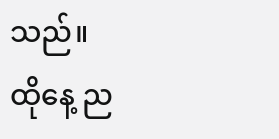သည်။
ထိုနေ့ ည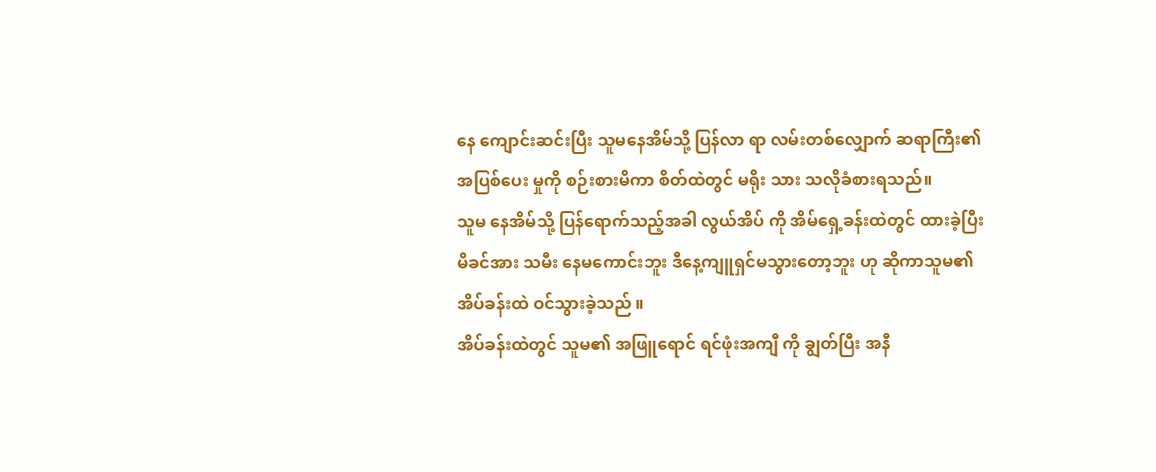နေ ကျောင်းဆင်းပြီး သူမနေအိမ်သို့ ပြန်လာ ရာ လမ်းတစ်လျှောက် ဆရာကြီး၏ အပြစ်ပေး မှုကို စဉ်းစားမိကာ စိတ်ထဲတွင် မရိုး သား သလိုခံစားရသည်။
သူမ နေအိမ်သို့ ပြန်ရောက်သည့်အခါ လွယ်အိပ် ကို အိမ်ရှေ့ခန်းထဲတွင် ထားခဲ့ပြီး မိခင်အား သမီး နေမကောင်းဘူး ဒီနေ့ကျူရှင်မသွားတော့ဘူး ဟု ဆိုကာသူမ၏ အိပ်ခန်းထဲ ဝင်သွားခဲ့သည် ။
အိပ်ခန်းထဲတွင် သူမ၏ အဖြူရောင် ရင်ဖုံးအကျီ ကို ချွတ်ပြီး အနီ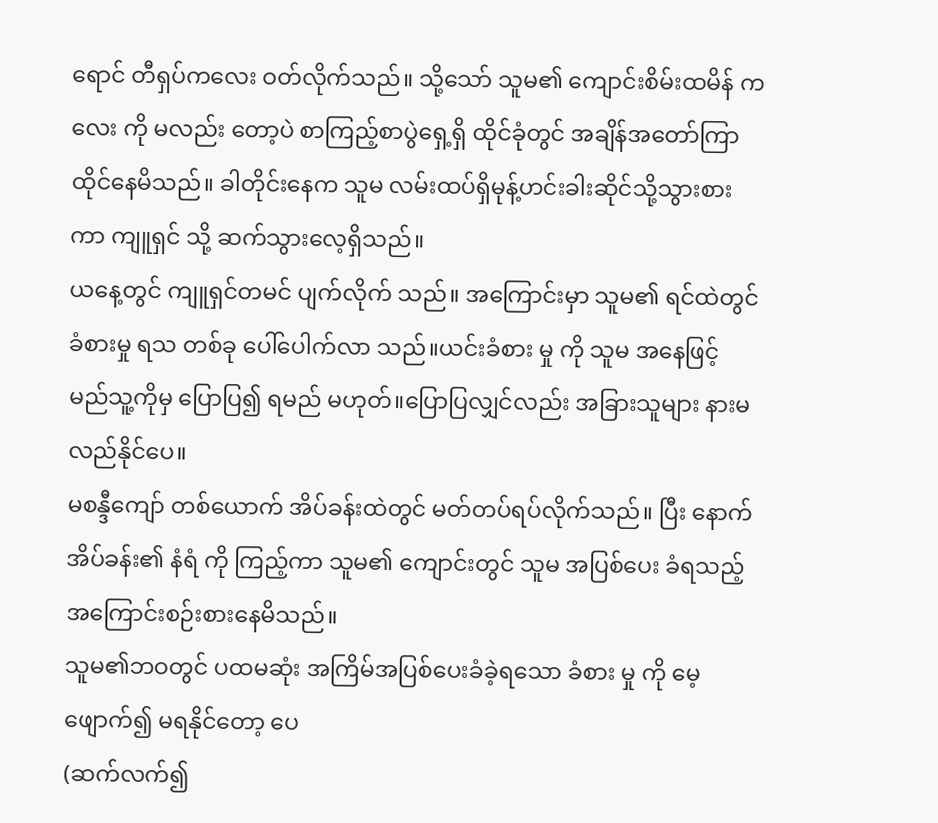ရောင် တီရှပ်ကလေး ဝတ်လိုက်သည်။ သို့သော် သူမ၏ ကျောင်းစိမ်းထမိန် ကလေး ကို မလည်း တော့ပဲ စာကြည့်စာပွဲရှေ့ရှိ ထိုင်ခုံတွင် အချိန်အတော်ကြာထိုင်နေမိသည်။ ခါတိုင်းနေက သူမ လမ်းထပ်ရှိမုန့်ဟင်းခါးဆိုင်သို့သွားစား ကာ ကျူရှင် သို့ ဆက်သွားလေ့ရှိသည်။
ယနေ့တွင် ကျူရှင်တမင် ပျက်လိုက် သည်။ အကြောင်းမှာ သူမ၏ ရင်ထဲတွင် ခံစားမှု ရသ တစ်ခု ပေါ်ပေါက်လာ သည်။ယင်းခံစား မှု ကို သူမ အနေဖြင့် မည်သူ့ကိုမှ ပြောပြ၍ ရမည် မဟုတ်။ပြောပြလျှင်လည်း အခြားသူများ နားမလည်နိုင်ပေ။
မစန္ဒီကျော် တစ်ယောက် အိပ်ခန်းထဲတွင် မတ်တပ်ရပ်လိုက်သည်။ ပြီး နောက် အိပ်ခန်း၏ နံရံ ကို ကြည့်ကာ သူမ၏ ကျောင်းတွင် သူမ အပြစ်ပေး ခံရသည့်အကြောင်းစဉ်းစားနေမိသည်။
သူမ၏ဘဝတွင် ပထမဆုံး အကြိမ်အပြစ်ပေးခံခဲ့ရသော ခံစား မှု ကို မေ့ဖျောက်၍ မရနိုင်တော့ ပေ
(ဆက်လက်၍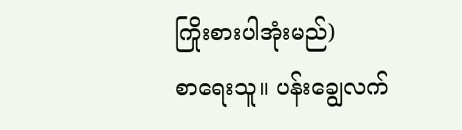ကြိုးစားပါအုံးမည်)
စာရေးသူ။ ပန်းချွေလက်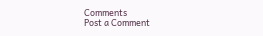Comments
Post a Comment